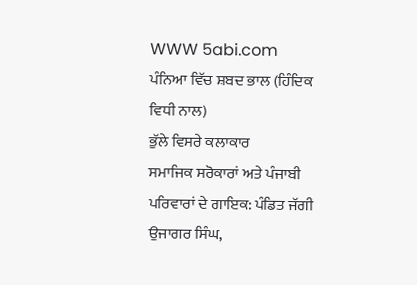WWW 5abi.com  ਪੰਨਿਆ ਵਿੱਚ ਸ਼ਬਦ ਭਾਲ (ਹਿੰਦਿਕ ਵਿਧੀ ਨਾਲ)
ਭੁੱਲੇ ਵਿਸਰੇ ਕਲਾਕਾਰ
ਸਮਾਜਿਕ ਸਰੋਕਾਰਾਂ ਅਤੇ ਪੰਜਾਬੀ ਪਰਿਵਾਰਾਂ ਦੇ ਗਾਇਕ: ਪੰਡਿਤ ਜੱਗੀ
ਉਜਾਗਰ ਸਿੰਘ,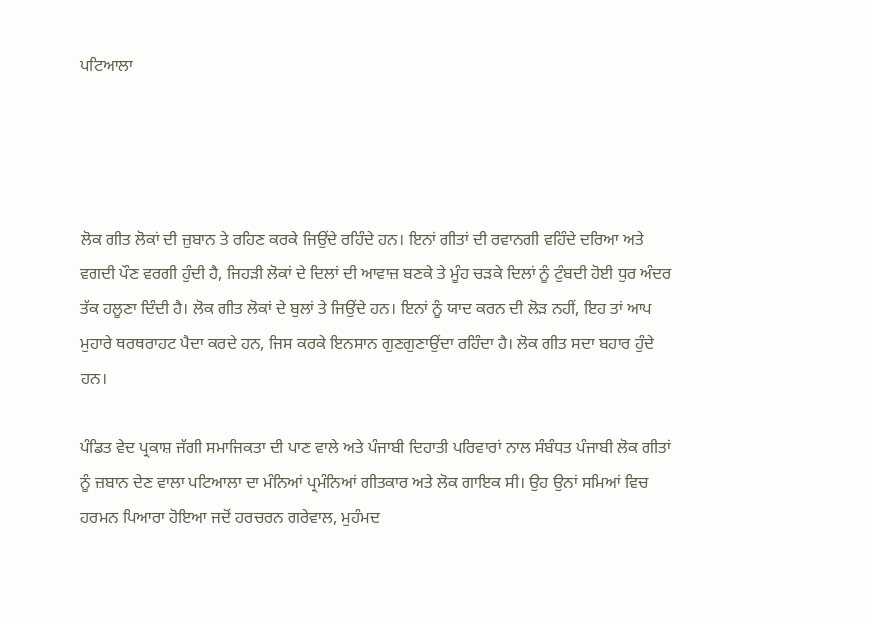ਪਟਿਆਲਾ




ਲੋਕ ਗੀਤ ਲੋਕਾਂ ਦੀ ਜ਼ੁਬਾਨ ਤੇ ਰਹਿਣ ਕਰਕੇ ਜਿਉਂਦੇ ਰਹਿੰਦੇ ਹਨ। ਇਨਾਂ ਗੀਤਾਂ ਦੀ ਰਵਾਨਗੀ ਵਹਿੰਦੇ ਦਰਿਆ ਅਤੇ ਵਗਦੀ ਪੌਣ ਵਰਗੀ ਹੁੰਦੀ ਹੈ, ਜਿਹੜੀ ਲੋਕਾਂ ਦੇ ਦਿਲਾਂ ਦੀ ਆਵਾਜ਼ ਬਣਕੇ ਤੇ ਮੂੰਹ ਚੜਕੇ ਦਿਲਾਂ ਨੂੰ ਟੁੰਬਦੀ ਹੋਈ ਧੁਰ ਅੰਦਰ ਤੱਕ ਹਲੂਣਾ ਦਿੰਦੀ ਹੈ। ਲੋਕ ਗੀਤ ਲੋਕਾਂ ਦੇ ਬੁਲਾਂ ਤੇ ਜਿਉਂਦੇ ਹਨ। ਇਨਾਂ ਨੂੰ ਯਾਦ ਕਰਨ ਦੀ ਲੋੜ ਨਹੀਂ, ਇਹ ਤਾਂ ਆਪ ਮੁਹਾਰੇ ਥਰਥਰਾਹਟ ਪੈਦਾ ਕਰਦੇ ਹਨ, ਜਿਸ ਕਰਕੇ ਇਨਸਾਨ ਗੁਣਗੁਣਾਉਂਦਾ ਰਹਿੰਦਾ ਹੈ। ਲੋਕ ਗੀਤ ਸਦਾ ਬਹਾਰ ਹੁੰਦੇ ਹਨ।

ਪੰਡਿਤ ਵੇਦ ਪ੍ਰਕਾਸ਼ ਜੱਗੀ ਸਮਾਜਿਕਤਾ ਦੀ ਪਾਣ ਵਾਲੇ ਅਤੇ ਪੰਜਾਬੀ ਦਿਹਾਤੀ ਪਰਿਵਾਰਾਂ ਨਾਲ ਸੰਬੰਧਤ ਪੰਜਾਬੀ ਲੋਕ ਗੀਤਾਂ ਨੂੰ ਜ਼ਬਾਨ ਦੇਣ ਵਾਲਾ ਪਟਿਆਲਾ ਦਾ ਮੰਨਿਆਂ ਪ੍ਰਮੰਨਿਆਂ ਗੀਤਕਾਰ ਅਤੇ ਲੋਕ ਗਾਇਕ ਸੀ। ਉਹ ਉਨਾਂ ਸਮਿਆਂ ਵਿਚ ਹਰਮਨ ਪਿਆਰਾ ਹੋਇਆ ਜਦੋਂ ਹਰਚਰਨ ਗਰੇਵਾਲ, ਮੁਹੰਮਦ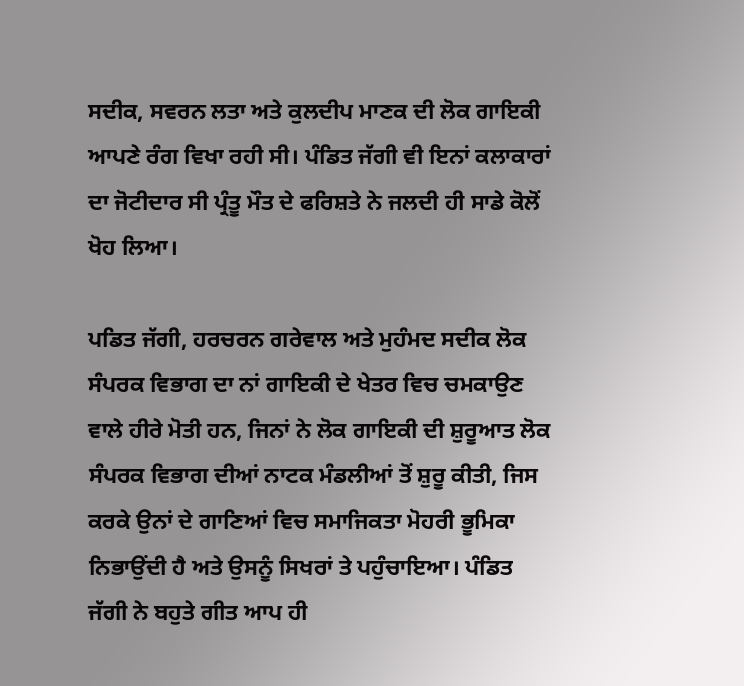ਸਦੀਕ, ਸਵਰਨ ਲਤਾ ਅਤੇ ਕੁਲਦੀਪ ਮਾਣਕ ਦੀ ਲੋਕ ਗਾਇਕੀ ਆਪਣੇ ਰੰਗ ਵਿਖਾ ਰਹੀ ਸੀ। ਪੰਡਿਤ ਜੱਗੀ ਵੀ ਇਨਾਂ ਕਲਾਕਾਰਾਂ ਦਾ ਜੋਟੀਦਾਰ ਸੀ ਪ੍ਰੰਤੂ ਮੌਤ ਦੇ ਫਰਿਸ਼ਤੇ ਨੇ ਜਲਦੀ ਹੀ ਸਾਡੇ ਕੋਲੋਂ ਖੋਹ ਲਿਆ।

ਪਡਿਤ ਜੱਗੀ, ਹਰਚਰਨ ਗਰੇਵਾਲ ਅਤੇ ਮੁਹੰਮਦ ਸਦੀਕ ਲੋਕ ਸੰਪਰਕ ਵਿਭਾਗ ਦਾ ਨਾਂ ਗਾਇਕੀ ਦੇ ਖੇਤਰ ਵਿਚ ਚਮਕਾਉਣ ਵਾਲੇ ਹੀਰੇ ਮੋਤੀ ਹਨ, ਜਿਨਾਂ ਨੇ ਲੋਕ ਗਾਇਕੀ ਦੀ ਸ਼ੁਰੂਆਤ ਲੋਕ ਸੰਪਰਕ ਵਿਭਾਗ ਦੀਆਂ ਨਾਟਕ ਮੰਡਲੀਆਂ ਤੋਂ ਸ਼ੁਰੂ ਕੀਤੀ, ਜਿਸ ਕਰਕੇ ਉਨਾਂ ਦੇ ਗਾਣਿਆਂ ਵਿਚ ਸਮਾਜਿਕਤਾ ਮੋਹਰੀ ਭੂਮਿਕਾ ਨਿਭਾਉਂਦੀ ਹੈ ਅਤੇ ਉਸਨੂੰ ਸਿਖਰਾਂ ਤੇ ਪਹੁੰਚਾਇਆ। ਪੰਡਿਤ ਜੱਗੀ ਨੇ ਬਹੁਤੇ ਗੀਤ ਆਪ ਹੀ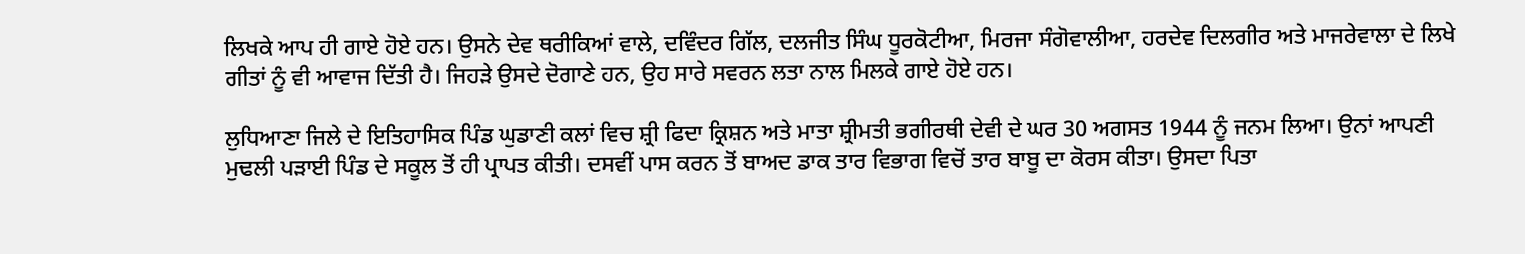ਲਿਖਕੇ ਆਪ ਹੀ ਗਾਏ ਹੋਏ ਹਨ। ਉਸਨੇ ਦੇਵ ਥਰੀਕਿਆਂ ਵਾਲੇ, ਦਵਿੰਦਰ ਗਿੱਲ, ਦਲਜੀਤ ਸਿੰਘ ਧੂਰਕੋਟੀਆ, ਮਿਰਜਾ ਸੰਗੋਵਾਲੀਆ, ਹਰਦੇਵ ਦਿਲਗੀਰ ਅਤੇ ਮਾਜਰੇਵਾਲਾ ਦੇ ਲਿਖੇ ਗੀਤਾਂ ਨੂੰ ਵੀ ਆਵਾਜ ਦਿੱਤੀ ਹੈ। ਜਿਹੜੇ ਉਸਦੇ ਦੋਗਾਣੇ ਹਨ, ਉਹ ਸਾਰੇ ਸਵਰਨ ਲਤਾ ਨਾਲ ਮਿਲਕੇ ਗਾਏ ਹੋਏ ਹਨ।

ਲੁਧਿਆਣਾ ਜਿਲੇ ਦੇ ਇਤਿਹਾਸਿਕ ਪਿੰਡ ਘੁਡਾਣੀ ਕਲਾਂ ਵਿਚ ਸ਼੍ਰੀ ਫਿਦਾ ਕ੍ਰਿਸ਼ਨ ਅਤੇ ਮਾਤਾ ਸ਼੍ਰੀਮਤੀ ਭਗੀਰਥੀ ਦੇਵੀ ਦੇ ਘਰ 30 ਅਗਸਤ 1944 ਨੂੰ ਜਨਮ ਲਿਆ। ਉਨਾਂ ਆਪਣੀ ਮੁਢਲੀ ਪੜਾਈ ਪਿੰਡ ਦੇ ਸਕੂਲ ਤੋਂ ਹੀ ਪ੍ਰਾਪਤ ਕੀਤੀ। ਦਸਵੀਂ ਪਾਸ ਕਰਨ ਤੋਂ ਬਾਅਦ ਡਾਕ ਤਾਰ ਵਿਭਾਗ ਵਿਚੋਂ ਤਾਰ ਬਾਬੂ ਦਾ ਕੋਰਸ ਕੀਤਾ। ਉਸਦਾ ਪਿਤਾ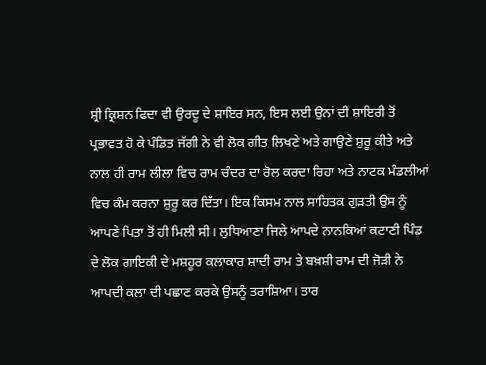ਸ਼੍ਰੀ ਕ੍ਰਿਸ਼ਨ ਫਿਦਾ ਵੀ ਉਰਦੂ ਦੇ ਸ਼ਾਇਰ ਸਨ, ਇਸ ਲਈ ਉਨਾਂ ਦੀ ਸ਼ਾਇਰੀ ਤੋਂ ਪ੍ਰਭਾਵਤ ਹੋ ਕੇ ਪੰਡਿਤ ਜੱਗੀ ਨੇ ਵੀ ਲੋਕ ਗੀਤ ਲਿਖਣੇ ਅਤੇ ਗਾਉਣੇ ਸ਼ੁਰੂ ਕੀਤੇ ਅਤੇ ਨਾਲ ਹੀ ਰਾਮ ਲੀਲਾ ਵਿਚ ਰਾਮ ਚੰਦਰ ਦਾ ਰੋਲ ਕਰਦਾ ਰਿਹਾ ਅਤੇ ਨਾਟਕ ਮੰਡਲੀਆਂ ਵਿਚ ਕੰਮ ਕਰਨਾ ਸ਼ੁਰੂ ਕਰ ਦਿੱਤਾ। ਇਕ ਕਿਸਮ ਨਾਲ ਸਾਹਿਤਕ ਗੁੜਤੀ ਉਸ ਨੂੰ ਆਪਣੇ ਪਿਤਾ ਤੋਂ ਹੀ ਮਿਲੀ ਸੀ। ਲੁਧਿਆਣਾ ਜਿਲੇ ਆਪਦੇ ਨਾਨਕਿਆਂ ਕਟਾਣੀ ਪਿੰਡ ਦੇ ਲੋਕ ਗਾਇਕੀ ਦੇ ਮਸ਼ਹੂਰ ਕਲਾਕਾਰ ਸ਼ਾਦੀ ਰਾਮ ਤੇ ਬਖ਼ਸ਼ੀ ਰਾਮ ਦੀ ਜੋੜੀ ਨੇ ਆਪਦੀ ਕਲਾ ਦੀ ਪਛਾਣ ਕਰਕੇ ਉਸਨੂੰ ਤਰਾਸ਼ਿਆ। ਤਾਰ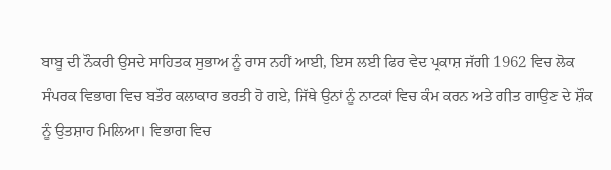ਬਾਬੂ ਦੀ ਨੌਕਰੀ ਉਸਦੇ ਸਾਹਿਤਕ ਸੁਭਾਅ ਨੂੰ ਰਾਸ ਨਹੀਂ ਆਈ, ਇਸ ਲਈ ਫਿਰ ਵੇਦ ਪ੍ਰਕਾਸ਼ ਜੱਗੀ 1962 ਵਿਚ ਲੋਕ ਸੰਪਰਕ ਵਿਭਾਗ ਵਿਚ ਬਤੌਰ ਕਲਾਕਾਰ ਭਰਤੀ ਹੋ ਗਏ, ਜਿੱਥੇ ਉਨਾਂ ਨੂੰ ਨਾਟਕਾਂ ਵਿਚ ਕੰਮ ਕਰਨ ਅਤੇ ਗੀਤ ਗਾਉਣ ਦੇ ਸ਼ੌਕ ਨੂੰ ਉਤਸ਼ਾਹ ਮਿਲਿਆ। ਵਿਭਾਗ ਵਿਚ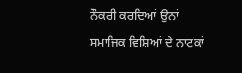ਨੌਕਰੀ ਕਰਦਿਆਂ ਉਨਾਂ ਸਮਾਜਿਕ ਵਿਸ਼ਿਆਂ ਦੇ ਨਾਟਕਾਂ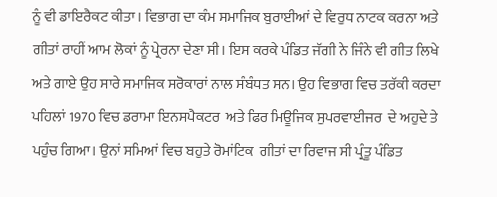ਨੂੰ ਵੀ ਡਾਇਰੈਕਟ ਕੀਤਾ। ਵਿਭਾਗ ਦਾ ਕੰਮ ਸਮਾਜਿਕ ਬੁਰਾਈਆਂ ਦੇ ਵਿਰੁਧ ਨਾਟਕ ਕਰਨਾ ਅਤੇ ਗੀਤਾਂ ਰਾਹੀਂ ਆਮ ਲੋਕਾਂ ਨੂੰ ਪ੍ਰੇਰਨਾ ਦੇਣਾ ਸੀ। ਇਸ ਕਰਕੇ ਪੰਡਿਤ ਜੱਗੀ ਨੇ ਜਿੰਨੇ ਵੀ ਗੀਤ ਲਿਖੇ ਅਤੇ ਗਾਏ ਉਹ ਸਾਰੇ ਸਮਾਜਿਕ ਸਰੋਕਾਰਾਂ ਨਾਲ ਸੰਬੰਧਤ ਸਨ। ਉਹ ਵਿਭਾਗ ਵਿਚ ਤਰੱਕੀ ਕਰਦਾ ਪਹਿਲਾਂ 1970 ਵਿਚ ਡਰਾਮਾ ਇਨਸਪੈਕਟਰ  ਅਤੇ ਫਿਰ ਮਿਊਜਿਕ ਸੁਪਰਵਾਈਜਰ  ਦੇ ਅਹੁਦੇ ਤੇ ਪਹੁੰਚ ਗਿਆ। ਉਨਾਂ ਸਮਿਆਂ ਵਿਚ ਬਹੁਤੇ ਰੋਮਾਂਟਿਕ  ਗੀਤਾਂ ਦਾ ਰਿਵਾਜ ਸੀ ਪ੍ਰੰਤੂ ਪੰਡਿਤ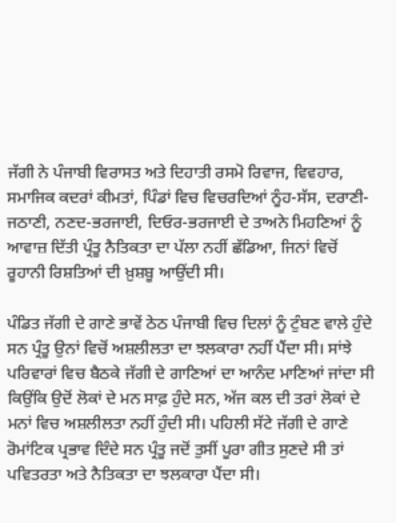ਜੱਗੀ ਨੇ ਪੰਜਾਬੀ ਵਿਰਾਸਤ ਅਤੇ ਦਿਹਾਤੀ ਰਸਮੋ ਰਿਵਾਜ, ਵਿਵਹਾਰ, ਸਮਾਜਿਕ ਕਦਰਾਂ ਕੀਮਤਾਂ, ਪਿੰਡਾਂ ਵਿਚ ਵਿਚਰਦਿਆਂ ਨੂੰਹ-ਸੱਸ, ਦਰਾਣੀ-ਜਠਾਣੀ, ਨਣਦ-ਭਰਜਾਈ, ਦਿਓਰ-ਭਰਜਾਈ ਦੇ ਤਾਅਨੇ ਮਿਹਣਿਆਂ ਨੂੰ ਆਵਾਜ਼ ਦਿੱਤੀ ਪ੍ਰੰਤੂ ਨੈਤਿਕਤਾ ਦਾ ਪੱਲਾ ਨਹੀਂ ਛੱਡਿਆ, ਜਿਨਾਂ ਵਿਚੋਂ ਰੂਹਾਨੀ ਰਿਸ਼ਤਿਆਂ ਦੀ ਖ਼ੁਸ਼ਬੂ ਆਉਂਦੀ ਸੀ।

ਪੰਡਿਤ ਜੱਗੀ ਦੇ ਗਾਣੇ ਭਾਵੇਂ ਠੇਠ ਪੰਜਾਬੀ ਵਿਚ ਦਿਲਾਂ ਨੂੰ ਟੁੰਬਣ ਵਾਲੇ ਹੁੰਦੇ ਸਨ ਪ੍ਰੰਤੂ ਉਨਾਂ ਵਿਚੋਂ ਅਸ਼ਲੀਲਤਾ ਦਾ ਝਲਕਾਰਾ ਨਹੀਂ ਪੈਂਦਾ ਸੀ। ਸਾਂਝੇ ਪਰਿਵਾਰਾਂ ਵਿਚ ਬੈਠਕੇ ਜੱਗੀ ਦੇ ਗਾਣਿਆਂ ਦਾ ਆਨੰਦ ਮਾਣਿਆਂ ਜਾਂਦਾ ਸੀ ਕਿਉਂਕਿ ਉਦੋਂ ਲੋਕਾਂ ਦੇ ਮਨ ਸਾਫ਼ ਹੁੰਦੇ ਸਨ, ਅੱਜ ਕਲ ਦੀ ਤਰਾਂ ਲੋਕਾਂ ਦੇ ਮਨਾਂ ਵਿਚ ਅਸ਼ਲੀਲਤਾ ਨਹੀਂ ਹੁੰਦੀ ਸੀ। ਪਹਿਲੀ ਸੱਟੇ ਜੱਗੀ ਦੇ ਗਾਣੇ ਰੋਮਾਂਟਿਕ ਪ੍ਰਭਾਵ ਦਿੰਦੇ ਸਨ ਪ੍ਰੰਤੂ ਜਦੋਂ ਤੁਸੀਂ ਪੂਰਾ ਗੀਤ ਸੁਣਦੇ ਸੀ ਤਾਂ ਪਵਿਤਰਤਾ ਅਤੇ ਨੈਤਿਕਤਾ ਦਾ ਝਲਕਾਰਾ ਪੈਂਦਾ ਸੀ।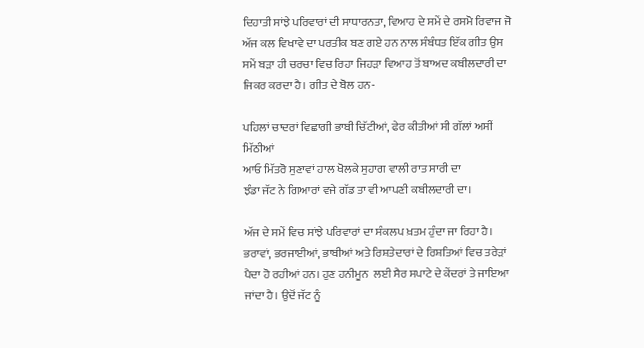ਦਿਹਾਤੀ ਸਾਂਝੇ ਪਰਿਵਾਰਾਂ ਦੀ ਸਾਧਾਰਨਤਾ, ਵਿਆਹ ਦੇ ਸਮੇਂ ਦੇ ਰਸਮੋ ਰਿਵਾਜ ਜੋ ਅੱਜ ਕਲ ਵਿਖਾਵੇ ਦਾ ਪਰਤੀਕ ਬਣ ਗਏ ਹਨ ਨਾਲ ਸੰਬੰਧਤ ਇੱਕ ਗੀਤ ਉਸ ਸਮੇਂ ਬੜਾ ਹੀ ਚਰਚਾ ਵਿਚ ਰਿਹਾ ਜਿਹੜਾ ਵਿਆਹ ਤੋਂ ਬਾਅਦ ਕਬੀਲਦਾਰੀ ਦਾ ਜਿਕਰ ਕਰਦਾ ਹੈ। ਗੀਤ ਦੇ ਬੋਲ ਹਨ-

ਪਹਿਲਾਂ ਚਾਦਰਾਂ ਵਿਛਾਗੀ ਭਾਬੀ ਚਿੱਟੀਆਂ, ਫੇਰ ਕੀਤੀਆਂ ਸੀ ਗੱਲਾਂ ਅਸੀਂ ਮਿੱਠੀਆਂ
ਆਓ ਮਿੱਤਰੋ ਸੁਣਾਵਾਂ ਹਾਲ ਖੋਲਕੇ ਸੁਹਾਗ ਵਾਲੀ ਰਾਤ ਸਾਰੀ ਦਾ
ਝੰਡਾ ਜੱਟ ਨੇ ਗਿਆਰਾਂ ਵਜੇ ਗੱਡ ਤਾ ਵੀ ਆਪਣੀ ਕਬੀਲਦਾਰੀ ਦਾ।

ਅੱਜ ਦੇ ਸਮੇਂ ਵਿਚ ਸਾਂਝੇ ਪਰਿਵਾਰਾਂ ਦਾ ਸੰਕਲਪ ਖ਼ਤਮ ਹੁੰਦਾ ਜਾ ਰਿਹਾ ਹੈ। ਭਰਾਵਾਂ, ਭਰਜਾਈਆਂ, ਭਾਬੀਆਂ ਅਤੇ ਰਿਸ਼ਤੇਦਾਰਾਂ ਦੇ ਰਿਸ਼ਤਿਆਂ ਵਿਚ ਤਰੇੜਾਂ ਪੈਦਾ ਹੋ ਰਹੀਆਂ ਹਨ। ਹੁਣ ਹਨੀਮੂਨ  ਲਈ ਸੈਰ ਸਪਾਟੇ ਦੇ ਕੇਂਦਰਾਂ ਤੇ ਜਾਇਆ ਜਾਂਦਾ ਹੈ। ਉਦੋਂ ਜੱਟ ਨੂੰ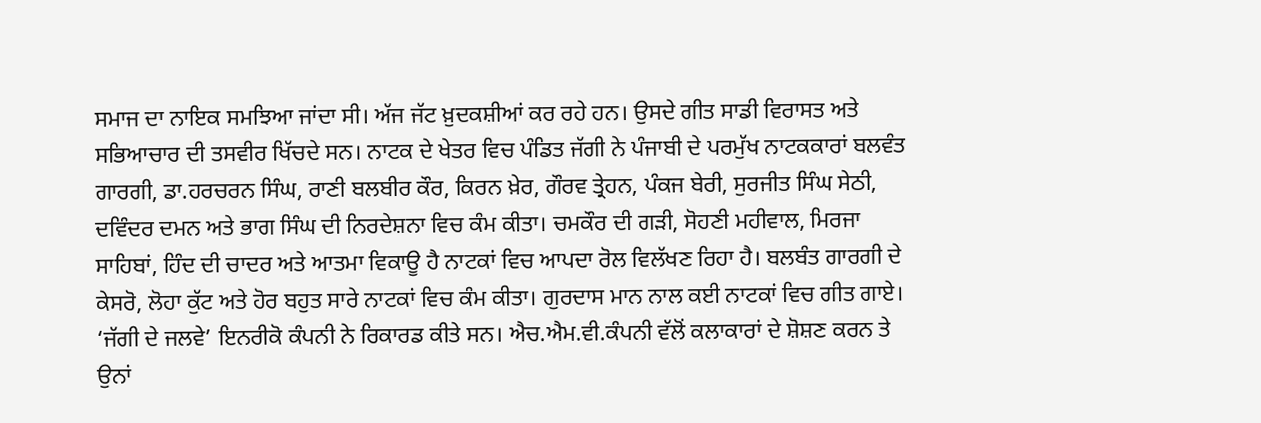ਸਮਾਜ ਦਾ ਨਾਇਕ ਸਮਝਿਆ ਜਾਂਦਾ ਸੀ। ਅੱਜ ਜੱਟ ਖ਼ੁਦਕਸ਼ੀਆਂ ਕਰ ਰਹੇ ਹਨ। ਉਸਦੇ ਗੀਤ ਸਾਡੀ ਵਿਰਾਸਤ ਅਤੇ ਸਭਿਆਚਾਰ ਦੀ ਤਸਵੀਰ ਖਿੱਚਦੇ ਸਨ। ਨਾਟਕ ਦੇ ਖੇਤਰ ਵਿਚ ਪੰਡਿਤ ਜੱਗੀ ਨੇ ਪੰਜਾਬੀ ਦੇ ਪਰਮੁੱਖ ਨਾਟਕਕਾਰਾਂ ਬਲਵੰਤ ਗਾਰਗੀ, ਡਾ.ਹਰਚਰਨ ਸਿੰਘ, ਰਾਣੀ ਬਲਬੀਰ ਕੌਰ, ਕਿਰਨ ਖ਼ੇਰ, ਗੌਰਵ ਤ੍ਰੇਹਨ, ਪੰਕਜ ਬੇਰੀ, ਸੁਰਜੀਤ ਸਿੰਘ ਸੇਠੀ, ਦਵਿੰਦਰ ਦਮਨ ਅਤੇ ਭਾਗ ਸਿੰਘ ਦੀ ਨਿਰਦੇਸ਼ਨਾ ਵਿਚ ਕੰਮ ਕੀਤਾ। ਚਮਕੌਰ ਦੀ ਗੜੀ, ਸੋਹਣੀ ਮਹੀਵਾਲ, ਮਿਰਜਾ ਸਾਹਿਬਾਂ, ਹਿੰਦ ਦੀ ਚਾਦਰ ਅਤੇ ਆਤਮਾ ਵਿਕਾਊ ਹੈ ਨਾਟਕਾਂ ਵਿਚ ਆਪਦਾ ਰੋਲ ਵਿਲੱਖਣ ਰਿਹਾ ਹੈ। ਬਲਬੰਤ ਗਾਰਗੀ ਦੇ ਕੇਸਰੋ, ਲੋਹਾ ਕੁੱਟ ਅਤੇ ਹੋਰ ਬਹੁਤ ਸਾਰੇ ਨਾਟਕਾਂ ਵਿਚ ਕੰਮ ਕੀਤਾ। ਗੁਰਦਾਸ ਮਾਨ ਨਾਲ ਕਈ ਨਾਟਕਾਂ ਵਿਚ ਗੀਤ ਗਾਏ। ‘ਜੱਗੀ ਦੇ ਜਲਵੇ’ ਇਨਰੀਕੋ ਕੰਪਨੀ ਨੇ ਰਿਕਾਰਡ ਕੀਤੇ ਸਨ। ਐਚ.ਐਮ.ਵੀ.ਕੰਪਨੀ ਵੱਲੋਂ ਕਲਾਕਾਰਾਂ ਦੇ ਸ਼ੋਸ਼ਣ ਕਰਨ ਤੇ ਉਨਾਂ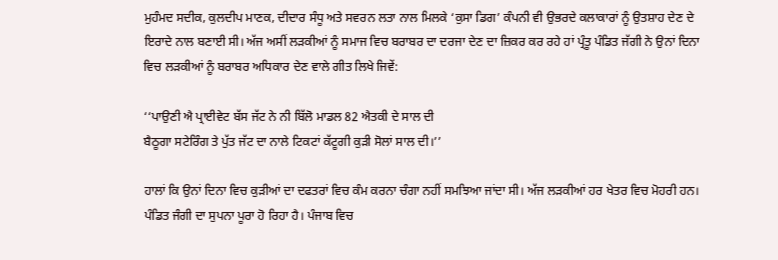ਮੁਹੰਮਦ ਸਦੀਕ, ਕੁਲਦੀਪ ਮਾਣਕ, ਦੀਦਾਰ ਸੰਧੂ ਅਤੇ ਸਵਰਨ ਲਤਾ ਨਾਲ ਮਿਲਕੇ ‘ਕੁਸਾ ਡਿਗ’ ਕੰਪਨੀ ਵੀ ਉਭਰਦੇ ਕਲਾਕਾਰਾਂ ਨੂੰ ਉਤਸ਼ਾਹ ਦੇਣ ਦੇ ਇਰਾਦੇ ਨਾਲ ਬਣਾਈ ਸੀ। ਅੱਜ ਅਸੀਂ ਲੜਕੀਆਂ ਨੂੰ ਸਮਾਜ ਵਿਚ ਬਰਾਬਰ ਦਾ ਦਰਜਾ ਦੇਣ ਦਾ ਜ਼ਿਕਰ ਕਰ ਰਹੇ ਹਾਂ ਪ੍ਰੰਤੂ ਪੰਡਿਤ ਜੱਗੀ ਨੇ ਉਨਾਂ ਦਿਨਾ ਵਿਚ ਲੜਕੀਆਂ ਨੂੰ ਬਰਾਬਰ ਅਧਿਕਾਰ ਦੇਣ ਵਾਲੇ ਗੀਤ ਲਿਖੇ ਜਿਵੇਂ:

‘‘ਪਾਉਣੀ ਐ ਪ੍ਰਾਈਵੇਟ ਬੱਸ ਜੱਟ ਨੇ ਨੀ ਬਿੱਲੋ ਮਾਡਲ 82 ਐਤਕੀ ਦੇ ਸਾਲ ਦੀ
ਬੈਠੂਗਾ ਸਟੇਰਿੰਗ ਤੇ ਪੁੱਤ ਜੱਟ ਦਾ ਨਾਲੇ ਟਿਕਟਾਂ ਕੱਟੂਗੀ ਕੁੜੀ ਸੋਲਾਂ ਸਾਲ ਦੀ।’’

ਹਾਲਾਂ ਕਿ ਉਨਾਂ ਦਿਨਾ ਵਿਚ ਕੁੜੀਆਂ ਦਾ ਦਫਤਰਾਂ ਵਿਚ ਕੰਮ ਕਰਨਾ ਚੰਗਾ ਨਹੀਂ ਸਮਝਿਆ ਜਾਂਦਾ ਸੀ। ਅੱਜ ਲੜਕੀਆਂ ਹਰ ਖੇਤਰ ਵਿਚ ਮੋਹਰੀ ਹਨ। ਪੰਡਿਤ ਜੰਗੀ ਦਾ ਸੁਪਨਾ ਪੂਰਾ ਹੋ ਰਿਹਾ ਹੈ। ਪੰਜਾਬ ਵਿਚ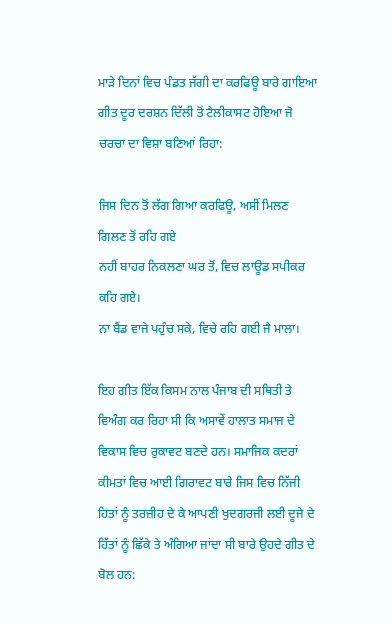ਮਾੜੇ ਦਿਨਾਂ ਵਿਚ ਪੰਡਤ ਜੱਗੀ ਦਾ ਕਰਫਿਊ ਬਾਰੇ ਗਾਇਆ ਗੀਤ ਦੂਰ ਦਰਸ਼ਨ ਦਿੱਲੀ ਤੋਂ ਟੈਲੀਕਾਸਟ ਹੋਇਆ ਜੋ ਚਰਚਾ ਦਾ ਵਿਸ਼ਾ ਬਣਿਆਂ ਰਿਹਾ:

ਜਿਸ ਦਿਨ ਤੋਂ ਲੱਗ ਗਿਆ ਕਰਫਿਊ, ਅਸੀਂ ਮਿਲਣ ਗਿਲਣ ਤੋਂ ਰਹਿ ਗਏ
ਨਹੀਂ ਬਾਹਰ ਨਿਕਲਣਾ ਘਰ ਤੋਂ, ਵਿਚ ਲਾਊਡ ਸਪੀਕਰ ਕਹਿ ਗਏ।
ਨਾ ਬੈਂਡ ਵਾਜੇ ਪਹੁੰਚ ਸਕੇ, ਵਿਚੇ ਰਹਿ ਗਈ ਜੈ ਮਾਲਾ।

ਇਹ ਗੀਤ ਇੱਕ ਕਿਸਮ ਨਾਲ ਪੰਜਾਬ ਦੀ ਸਥਿਤੀ ਤੇ ਵਿਅੰਗ ਕਰ ਰਿਹਾ ਸੀ ਕਿ ਅਸਾਵੇਂ ਹਾਲਾਤ ਸਮਾਜ ਦੇ ਵਿਕਾਸ ਵਿਚ ਰੁਕਾਵਟ ਬਣਦੇ ਹਨ। ਸਮਾਜਿਕ ਕਦਰਾਂ ਕੀਮਤਾਂ ਵਿਚ ਆਈ ਗਿਰਾਵਟ ਬਾਰੇ ਜਿਸ ਵਿਚ ਨਿੱਜੀ ਹਿਤਾਂ ਨੂੰ ਤਰਜ਼ੀਹ ਦੇ ਕੇ ਆਪਣੀ ਖੁਦਗਰਜੀ ਲਈ ਦੂਜੇ ਦੇ ਹਿੱਤਾਂ ਨੂੰ ਛਿੱਕੇ ਤੇ ਅੰਗਿਆ ਜਾਂਦਾ ਸੀ ਬਾਰੇ ਉਹਦੇ ਗੀਤ ਦੇ ਬੋਲ ਹਨ: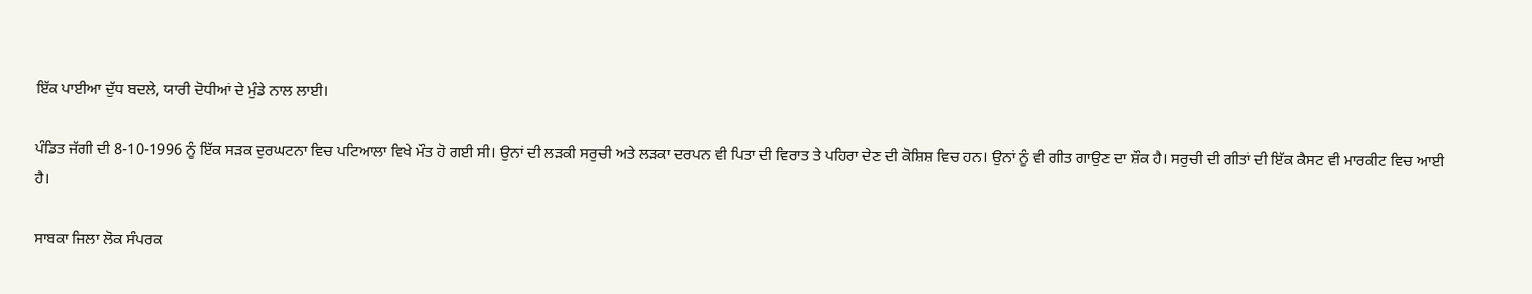ਇੱਕ ਪਾਈਆ ਦੁੱਧ ਬਦਲੇ, ਯਾਰੀ ਦੋਧੀਆਂ ਦੇ ਮੁੰਡੇ ਨਾਲ ਲਾਈ।

ਪੰਡਿਤ ਜੱਗੀ ਦੀ 8-10-1996 ਨੂੰ ਇੱਕ ਸੜਕ ਦੁਰਘਟਨਾ ਵਿਚ ਪਟਿਆਲਾ ਵਿਖੇ ਮੌਤ ਹੋ ਗਈ ਸੀ। ਉਨਾਂ ਦੀ ਲੜਕੀ ਸਰੁਚੀ ਅਤੇ ਲੜਕਾ ਦਰਪਨ ਵੀ ਪਿਤਾ ਦੀ ਵਿਰਾਤ ਤੇ ਪਹਿਰਾ ਦੇਣ ਦੀ ਕੋਸ਼ਿਸ਼ ਵਿਚ ਹਨ। ਉਨਾਂ ਨੂੰ ਵੀ ਗੀਤ ਗਾਉਣ ਦਾ ਸ਼ੌਕ ਹੈ। ਸਰੁਚੀ ਦੀ ਗੀਤਾਂ ਦੀ ਇੱਕ ਕੈਸਟ ਵੀ ਮਾਰਕੀਟ ਵਿਚ ਆਈ ਹੈ।

ਸਾਬਕਾ ਜਿਲਾ ਲੋਕ ਸੰਪਰਕ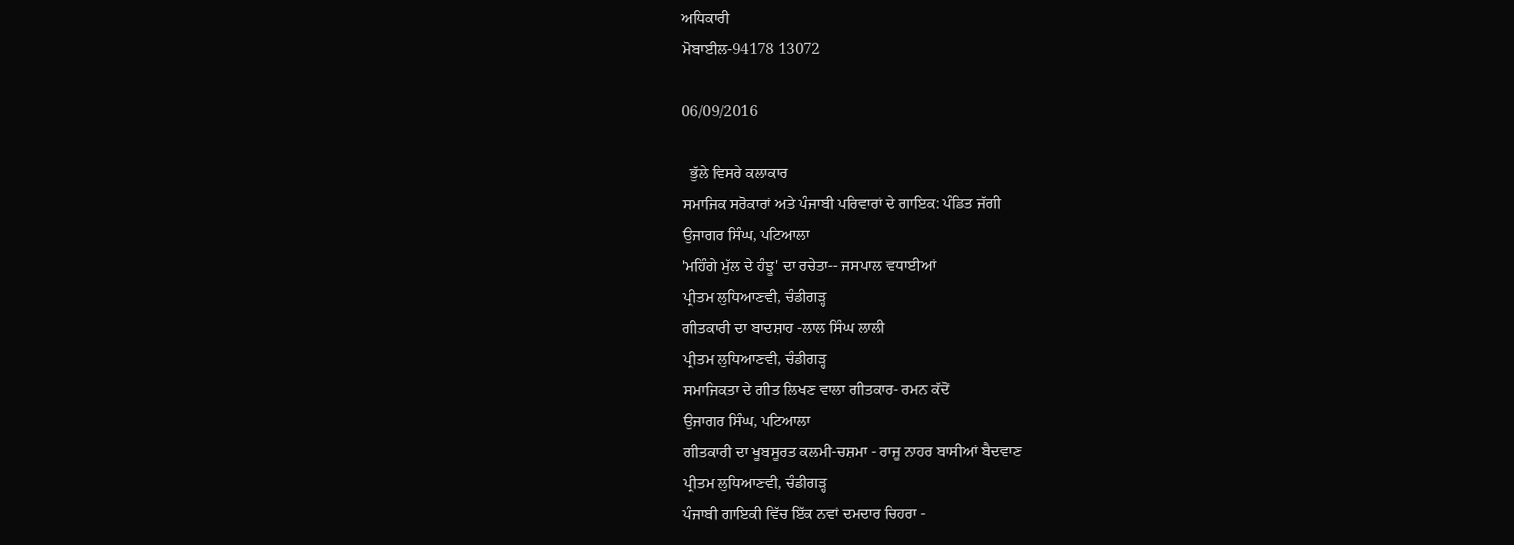ਅਧਿਕਾਰੀ
ਮੋਬਾਈਲ-94178 13072

06/09/2016

  ਭੁੱਲੇ ਵਿਸਰੇ ਕਲਾਕਾਰ
ਸਮਾਜਿਕ ਸਰੋਕਾਰਾਂ ਅਤੇ ਪੰਜਾਬੀ ਪਰਿਵਾਰਾਂ ਦੇ ਗਾਇਕ: ਪੰਡਿਤ ਜੱਗੀ
ਉਜਾਗਰ ਸਿੰਘ, ਪਟਿਆਲਾ
'ਮਹਿੰਗੇ ਮੁੱਲ ਦੇ ਹੰਝੂ' ਦਾ ਰਚੇਤਾ-- ਜਸਪਾਲ ਵਧਾਈਆਂ
ਪ੍ਰੀਤਮ ਲੁਧਿਆਣਵੀ, ਚੰਡੀਗੜ੍ਹ
ਗੀਤਕਾਰੀ ਦਾ ਬਾਦਸ਼ਾਹ -ਲਾਲ ਸਿੰਘ ਲਾਲੀ
ਪ੍ਰੀਤਮ ਲੁਧਿਆਣਵੀ, ਚੰਡੀਗੜ੍ਹ
ਸਮਾਜਿਕਤਾ ਦੇ ਗੀਤ ਲਿਖਣ ਵਾਲਾ ਗੀਤਕਾਰ- ਰਮਨ ਕੱਦੋਂ
ਉਜਾਗਰ ਸਿੰਘ, ਪਟਿਆਲਾ
ਗੀਤਕਾਰੀ ਦਾ ਖੂਬਸੂਰਤ ਕਲਮੀ-ਚਸ਼ਮਾ - ਰਾਜੂ ਨਾਹਰ ਬਾਸੀਆਂ ਬੈਦਵਾਣ
ਪ੍ਰੀਤਮ ਲੁਧਿਆਣਵੀ, ਚੰਡੀਗੜ੍ਹ
ਪੰਜਾਬੀ ਗਾਇਕੀ ਵਿੱਚ ਇੱਕ ਨਵਾਂ ਦਮਦਾਰ ਚਿਹਰਾ -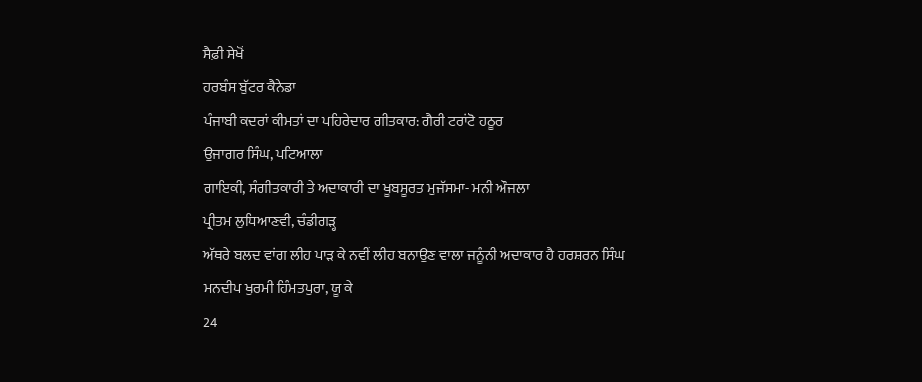ਸੈਫ਼ੀ ਸੇਖੋਂ
ਹਰਬੰਸ ਬੁੱਟਰ ਕੈਨੇਡਾ
ਪੰਜਾਬੀ ਕਦਰਾਂ ਕੀਮਤਾਂ ਦਾ ਪਹਿਰੇਦਾਰ ਗੀਤਕਾਰ: ਗੈਰੀ ਟਰਾਂਟੋ ਹਠੂਰ
ਉਜਾਗਰ ਸਿੰਘ, ਪਟਿਆਲਾ
ਗਾਇਕੀ, ਸੰਗੀਤਕਾਰੀ ਤੇ ਅਦਾਕਾਰੀ ਦਾ ਖੂਬਸੂਰਤ ਮੁਜੱਸਮਾ- ਮਨੀ ਔਜਲਾ
ਪ੍ਰੀਤਮ ਲੁਧਿਆਣਵੀ, ਚੰਡੀਗੜ੍ਹ
ਅੱਥਰੇ ਬਲਦ ਵਾਂਗ ਲੀਹ ਪਾੜ ਕੇ ਨਵੀਂ ਲੀਹ ਬਨਾਉਣ ਵਾਲਾ ਜਨੂੰਨੀ ਅਦਾਕਾਰ ਹੈ ਹਰਸ਼ਰਨ ਸਿੰਘ
ਮਨਦੀਪ ਖੁਰਮੀ ਹਿੰਮਤਪੁਰਾ, ਯੂ ਕੇ
24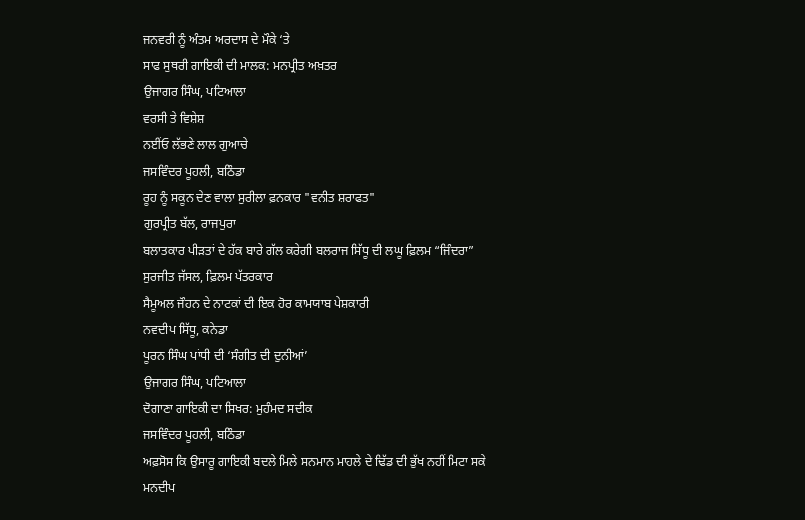ਜਨਵਰੀ ਨੂੰ ਅੰਤਮ ਅਰਦਾਸ ਦੇ ਮੌਕੇ ‘ਤੇ
ਸਾਫ ਸੁਥਰੀ ਗਾਇਕੀ ਦੀ ਮਾਲਕ: ਮਨਪ੍ਰੀਤ ਅਖ਼ਤਰ
ਉਜਾਗਰ ਸਿੰਘ, ਪਟਿਆਲਾ
ਵਰਸੀ ਤੇ ਵਿਸ਼ੇਸ਼
ਨਈਂਓ ਲੱਭਣੇ ਲਾਲ ਗੁਆਚੇ
ਜਸਵਿੰਦਰ ਪੂਹਲੀ, ਬਠਿੰਡਾ
ਰੂਹ ਨੂੰ ਸਕੂਨ ਦੇਣ ਵਾਲਾ ਸੁਰੀਲਾ ਫ਼ਨਕਾਰ "ਵਨੀਤ ਸ਼ਰਾਫਤ"
ਗੁਰਪ੍ਰੀਤ ਬੱਲ, ਰਾਜਪੁਰਾ
ਬਲਾਤਕਾਰ ਪੀੜਤਾਂ ਦੇ ਹੱਕ ਬਾਰੇ ਗੱਲ ਕਰੇਗੀ ਬਲਰਾਜ ਸਿੱਧੂ ਦੀ ਲਘੂ ਫ਼ਿਲਮ “ਜਿੰਦਰਾ”
ਸੁਰਜੀਤ ਜੱਸਲ, ਫ਼ਿਲਮ ਪੱਤਰਕਾਰ
ਸੈਮੂਅਲ ਜੌਹਨ ਦੇ ਨਾਟਕਾਂ ਦੀ ਇਕ ਹੋਰ ਕਾਮਯਾਬ ਪੇਸ਼ਕਾਰੀ
ਨਵਦੀਪ ਸਿੱਧੂ, ਕਨੇਡਾ
ਪੂਰਨ ਸਿੰਘ ਪਾਂਧੀ ਦੀ ‘ਸੰਗੀਤ ਦੀ ਦੁਨੀਆਂ’
ਉਜਾਗਰ ਸਿੰਘ, ਪਟਿਆਲਾ
ਦੋਗਾਣਾ ਗਾਇਕੀ ਦਾ ਸਿਖਰ: ਮੁਹੰਮਦ ਸਦੀਕ
ਜਸਵਿੰਦਰ ਪੂਹਲੀ, ਬਠਿੰਡਾ
ਅਫ਼ਸੋਸ ਕਿ ਉਸਾਰੂ ਗਾਇਕੀ ਬਦਲੇ ਮਿਲੇ ਸਨਮਾਨ ਮਾਹਲੇ ਦੇ ਢਿੱਡ ਦੀ ਭੁੱਖ ਨਹੀਂ ਮਿਟਾ ਸਕੇ
ਮਨਦੀਪ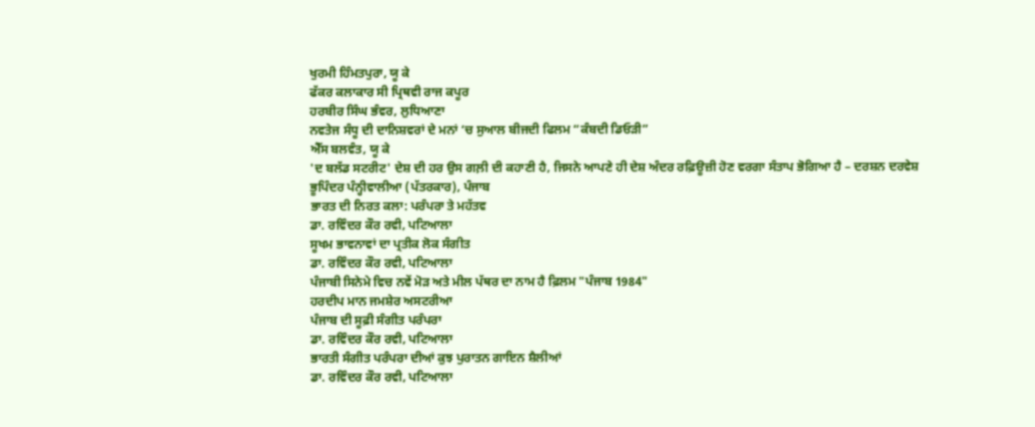ਖੁਰਮੀ ਹਿੰਮਤਪੁਰਾ, ਯੂ ਕੇ
ਫੱਕਰ ਕਲਾਕਾਰ ਸੀ ਪ੍ਰਿਥਵੀ ਰਾਜ ਕਪੂਰ
ਹਰਬੀਰ ਸਿੰਘ ਭੰਵਰ, ਲੁਧਿਆਣਾ
ਨਵਤੇਜ ਸੰਧੂ ਦੀ ਦਾਨਿਸ਼ਵਰਾਂ ਦੇ ਮਨਾਂ ‘ਚ ਸੁਆਲ ਬੀਜਦੀ ਫਿਲਮ “ਕੰਬਦੀ ਡਿਓੜੀ”
ਐੱਸ ਬਲਵੰਤ, ਯੂ ਕੇ
'ਦ ਬਲੱਡ ਸਟਰੀਟ' ਦੇਸ਼ ਦੀ ਹਰ ਉਸ ਗਲ਼ੀ ਦੀ ਕਹਾਣੀ ਹੈ, ਜਿਸਨੇ ਆਪਣੇ ਹੀ ਦੇਸ਼ ਅੰਦਰ ਰਫ਼ਿਊਜ਼ੀ ਹੋਣ ਵਰਗਾ ਸੰਤਾਪ ਭੋਗਿਆ ਹੈ – ਦਰਸ਼ਨ ਦਰਵੇਸ਼
ਭੂਪਿੰਦਰ ਪੰਨ੍ਹੀਵਾਲੀਆ (ਪੱਤਰਕਾਰ), ਪੰਜਾਬ
ਭਾਰਤ ਦੀ ਨਿਰਤ ਕਲਾ: ਪਰੰਪਰਾ ਤੇ ਮਹੱਤਵ
ਡਾ. ਰਵਿੰਦਰ ਕੌਰ ਰਵੀ, ਪਟਿਆਲਾ
ਸੂਖਮ ਭਾਵਨਾਵਾਂ ਦਾ ਪ੍ਰਤੀਕ ਲੋਕ ਸੰਗੀਤ
ਡਾ. ਰਵਿੰਦਰ ਕੌਰ ਰਵੀ, ਪਟਿਆਲਾ
ਪੰਜਾਬੀ ਸਿਨੇਮੇ ਵਿਚ ਨਵੇਂ ਮੋੜ ਅਤੇ ਮੀਲ ਪੱਥਰ ਦਾ ਨਾਮ ਹੈ ਫ਼ਿਲਮ "ਪੰਜਾਬ 1984"
ਹਰਦੀਪ ਮਾਨ ਜਮਸ਼ੇਰ ਅਸਟਰੀਆ
ਪੰਜਾਬ ਦੀ ਸੂਫ਼ੀ ਸੰਗੀਤ ਪਰੰਪਰਾ
ਡਾ. ਰਵਿੰਦਰ ਕੌਰ ਰਵੀ, ਪਟਿਆਲਾ
ਭਾਰਤੀ ਸੰਗੀਤ ਪਰੰਪਰਾ ਦੀਆਂ ਕੁਝ ਪੁਰਾਤਨ ਗਾਇਨ ਸ਼ੈਲੀਆਂ
ਡਾ. ਰਵਿੰਦਰ ਕੌਰ ਰਵੀ, ਪਟਿਆਲਾ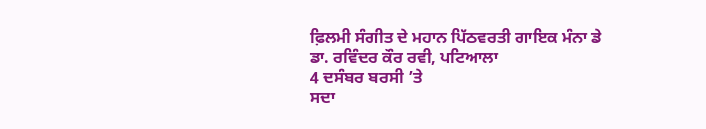ਫ਼ਿਲਮੀ ਸੰਗੀਤ ਦੇ ਮਹਾਨ ਪਿੱਠਵਰਤੀ ਗਾਇਕ ਮੰਨਾ ਡੇ
ਡਾ. ਰਵਿੰਦਰ ਕੌਰ ਰਵੀ, ਪਟਿਆਲਾ
4 ਦਸੰਬਰ ਬਰਸੀ ’ਤੇ
ਸਦਾ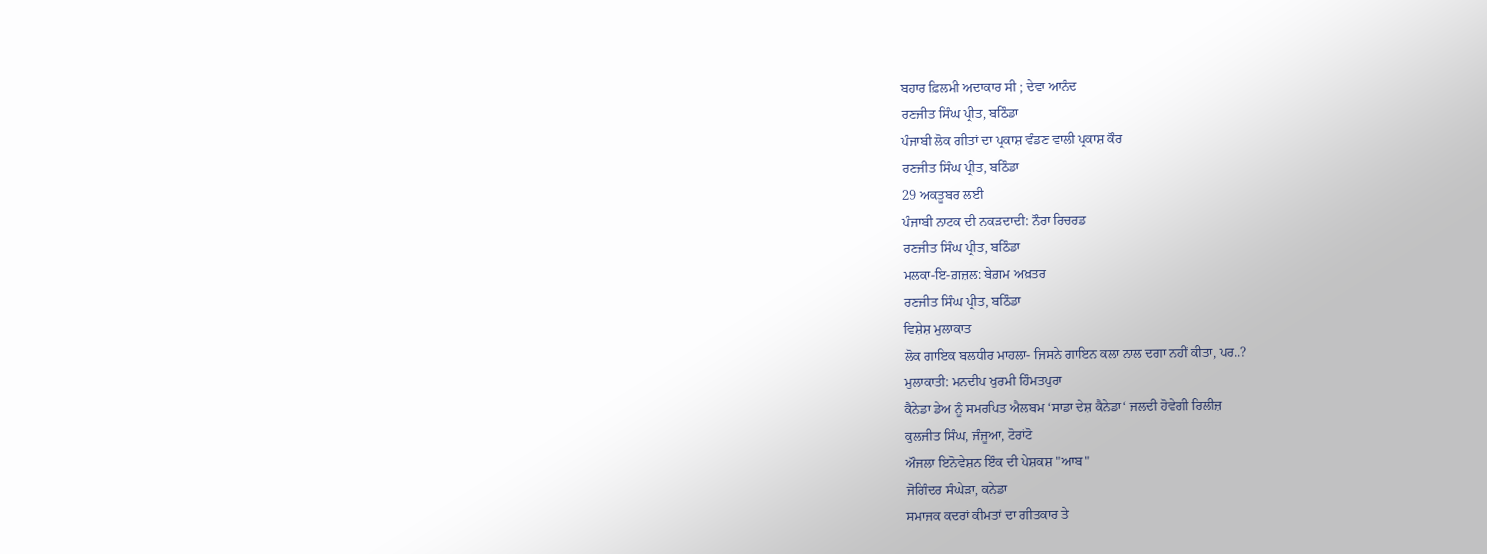ਬਹਾਰ ਫ਼ਿਲਮੀ ਅਦਾਕਾਰ ਸੀ ; ਦੇਵਾ ਆਨੰਦ
ਰਣਜੀਤ ਸਿੰਘ ਪ੍ਰੀਤ, ਬਠਿੰਡਾ
ਪੰਜਾਬੀ ਲੋਕ ਗੀਤਾਂ ਦਾ ਪ੍ਰਕਾਸ਼ ਵੰਡਣ ਵਾਲੀ ਪ੍ਰਕਾਸ਼ ਕੌਰ
ਰਣਜੀਤ ਸਿੰਘ ਪ੍ਰੀਤ, ਬਠਿੰਡਾ
29 ਅਕਤੂਬਰ ਲਈ
ਪੰਜਾਬੀ ਨਾਟਕ ਦੀ ਨਕੜਦਾਦੀ: ਨੌਰਾ ਰਿਚਰਡ
ਰਣਜੀਤ ਸਿੰਘ ਪ੍ਰੀਤ, ਬਠਿੰਡਾ
ਮਲਕਾ-ਇ-ਗ਼ਜ਼ਲ: ਬੇਗ਼ਮ ਅਖ਼ਤਰ
ਰਣਜੀਤ ਸਿੰਘ ਪ੍ਰੀਤ, ਬਠਿੰਡਾ
ਵਿਸ਼ੇਸ਼ ਮੁਲਾਕਾਤ
ਲੋਕ ਗਾਇਕ ਬਲਧੀਰ ਮਾਹਲਾ- ਜਿਸਨੇ ਗਾਇਨ ਕਲਾ ਨਾਲ ਦਗਾ ਨਹੀਂ ਕੀਤਾ, ਪਰ..?
ਮੁਲਾਕਾਤੀ: ਮਨਦੀਪ ਖੁਰਮੀ ਹਿੰਮਤਪੁਰਾ
ਕੈਨੇਡਾ ਡੇਅ ਨੂੰ ਸਮਰਪਿਤ ਐਲਬਮ ‘ਸਾਡਾ ਦੇਸ਼ ਕੈਨੇਡਾ‘ ਜਲਦੀ ਹੋਵੇਗੀ ਰਿਲੀਜ਼
ਕੁਲਜੀਤ ਸਿੰਘ, ਜੰਜੂਆ, ਟੋਰਾਂਟੋ
ਔਜਲਾ ਇਨੋਵੇਸ਼ਨ ਇੰਕ ਦੀ ਪੇਸ਼ਕਸ਼ "ਆਬ"
ਜੋਗਿੰਦਰ ਸੰਘੇੜਾ, ਕਨੇਡਾ
ਸਮਾਜਕ ਕਦਰਾਂ ਕੀਮਤਾਂ ਦਾ ਗੀਤਕਾਰ ਤੇ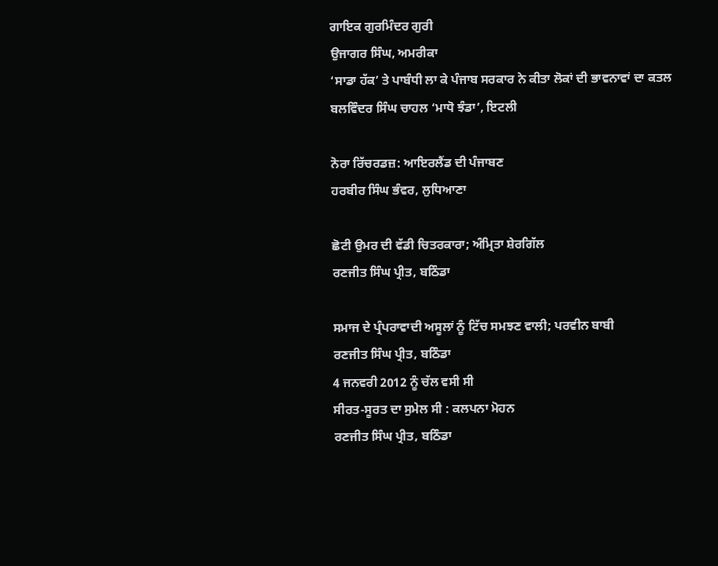ਗਾਇਕ ਗੁਰਮਿੰਦਰ ਗੁਰੀ
ਉਜਾਗਰ ਸਿੰਘ, ਅਮਰੀਕਾ
‘ਸਾਡਾ ਹੱਕ’ ਤੇ ਪਾਬੰਧੀ ਲਾ ਕੇ ਪੰਜਾਬ ਸਰਕਾਰ ਨੇ ਕੀਤਾ ਲੋਕਾਂ ਦੀ ਭਾਵਨਾਵਾਂ ਦਾ ਕਤਲ
ਬਲਵਿੰਦਰ ਸਿੰਘ ਚਾਹਲ ‘ਮਾਧੋ ਝੰਡਾ’, ਇਟਲੀ

ਨੋਰਾ ਰਿੱਚਰਡਜ਼: ਆਇਰਲੈਂਡ ਦੀ ਪੰਜਾਬਣ
ਹਰਬੀਰ ਸਿੰਘ ਭੰਵਰ, ਲੁਧਿਆਣਾ

ਛੋਟੀ ਉਮਰ ਦੀ ਵੱਡੀ ਚਿਤਰਕਾਰਾ; ਅੰਮ੍ਰਿਤਾ ਸ਼ੇਰਗਿੱਲ
ਰਣਜੀਤ ਸਿੰਘ ਪ੍ਰੀਤ, ਬਠਿੰਡਾ

ਸਮਾਜ ਦੇ ਪ੍ਰੰਪਰਾਵਾਦੀ ਅਸੂਲਾਂ ਨੂੰ ਟਿੱਚ ਸਮਝਣ ਵਾਲੀ; ਪਰਵੀਨ ਬਾਬੀ
ਰਣਜੀਤ ਸਿੰਘ ਪ੍ਰੀਤ, ਬਠਿੰਡਾ
4 ਜਨਵਰੀ 2012 ਨੂੰ ਚੱਲ ਵਸੀ ਸੀ
ਸੀਰਤ-ਸੂਰਤ ਦਾ ਸੁਮੇਲ ਸੀ : ਕਲਪਨਾ ਮੋਹਨ
ਰਣਜੀਤ ਸਿੰਘ ਪ੍ਰੀਤ, ਬਠਿੰਡਾ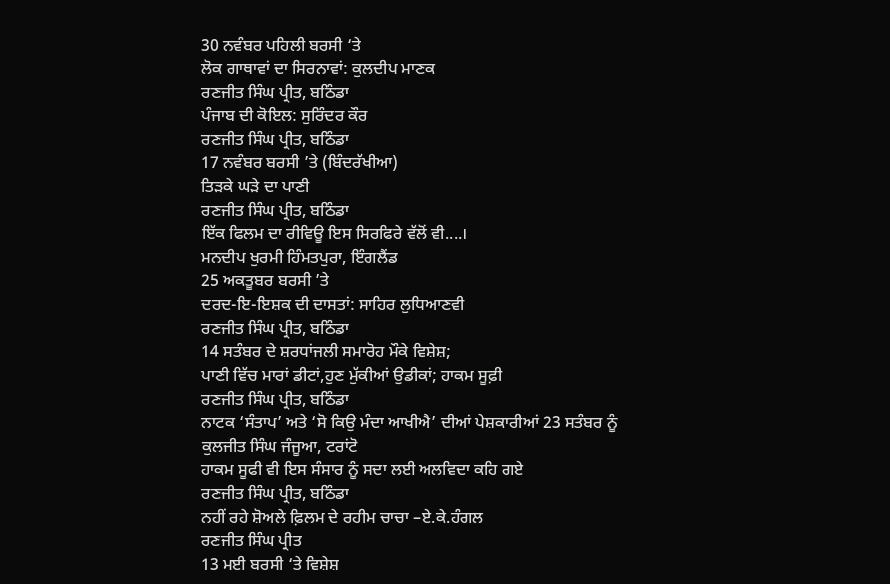30 ਨਵੰਬਰ ਪਹਿਲੀ ਬਰਸੀ ‘ਤੇ
ਲੋਕ ਗਾਥਾਵਾਂ ਦਾ ਸਿਰਨਾਵਾਂ: ਕੁਲਦੀਪ ਮਾਣਕ
ਰਣਜੀਤ ਸਿੰਘ ਪ੍ਰੀਤ, ਬਠਿੰਡਾ
ਪੰਜਾਬ ਦੀ ਕੋਇਲ: ਸੁਰਿੰਦਰ ਕੌਰ
ਰਣਜੀਤ ਸਿੰਘ ਪ੍ਰੀਤ, ਬਠਿੰਡਾ
17 ਨਵੰਬਰ ਬਰਸੀ ’ਤੇ (ਬਿੰਦਰੱਖੀਆ)
ਤਿੜਕੇ ਘੜੇ ਦਾ ਪਾਣੀ
ਰਣਜੀਤ ਸਿੰਘ ਪ੍ਰੀਤ, ਬਠਿੰਡਾ
ਇੱਕ ਫਿਲਮ ਦਾ ਰੀਵਿਊ ਇਸ ਸਿਰਫਿਰੇ ਵੱਲੋਂ ਵੀ....।
ਮਨਦੀਪ ਖੁਰਮੀ ਹਿੰਮਤਪੁਰਾ, ਇੰਗਲੈਂਡ
25 ਅਕਤੂਬਰ ਬਰਸੀ ’ਤੇ
ਦਰਦ-ਇ-ਇਸ਼ਕ ਦੀ ਦਾਸਤਾਂ: ਸਾਹਿਰ ਲੁਧਿਆਣਵੀ
ਰਣਜੀਤ ਸਿੰਘ ਪ੍ਰੀਤ, ਬਠਿੰਡਾ
14 ਸਤੰਬਰ ਦੇ ਸ਼ਰਧਾਂਜਲੀ ਸਮਾਰੋਹ ਮੌਕੇ ਵਿਸ਼ੇਸ਼;
ਪਾਣੀ ਵਿੱਚ ਮਾਰਾਂ ਡੀਟਾਂ,ਹੁਣ ਮੁੱਕੀਆਂ ਉਡੀਕਾਂ; ਹਾਕਮ ਸੂਫ਼ੀ
ਰਣਜੀਤ ਸਿੰਘ ਪ੍ਰੀਤ, ਬਠਿੰਡਾ
ਨਾਟਕ ‘ਸੰਤਾਪ’ ਅਤੇ ‘ਸੋ ਕਿਉ ਮੰਦਾ ਆਖੀਐ’ ਦੀਆਂ ਪੇਸ਼ਕਾਰੀਆਂ 23 ਸਤੰਬਰ ਨੂੰ
ਕੁਲਜੀਤ ਸਿੰਘ ਜੰਜੂਆ, ਟਰਾਂਟੋ
ਹਾਕਮ ਸੂਫੀ ਵੀ ਇਸ ਸੰਸਾਰ ਨੂੰ ਸਦਾ ਲਈ ਅਲਵਿਦਾ ਕਹਿ ਗਏ
ਰਣਜੀਤ ਸਿੰਘ ਪ੍ਰੀਤ, ਬਠਿੰਡਾ
ਨਹੀਂ ਰਹੇ ਸ਼ੋਅਲੇ ਫ਼ਿਲਮ ਦੇ ਰਹੀਮ ਚਾਚਾ –ਏ.ਕੇ.ਹੰਗਲ
ਰਣਜੀਤ ਸਿੰਘ ਪ੍ਰੀਤ
13 ਮਈ ਬਰਸੀ ‘ਤੇ ਵਿਸ਼ੇਸ਼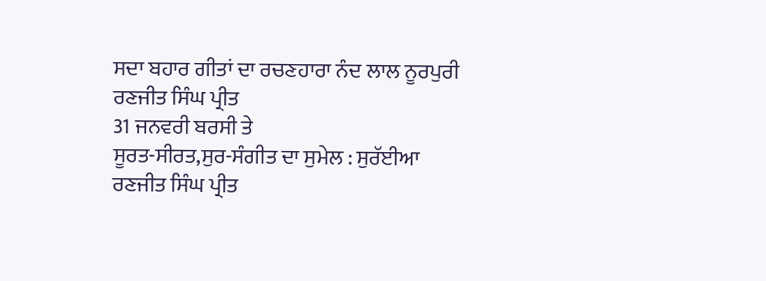ਸਦਾ ਬਹਾਰ ਗੀਤਾਂ ਦਾ ਰਚਣਹਾਰਾ ਨੰਦ ਲਾਲ ਨੂਰਪੁਰੀ
ਰਣਜੀਤ ਸਿੰਘ ਪ੍ਰੀਤ
31 ਜਨਵਰੀ ਬਰਸੀ ਤੇ
ਸੂਰਤ-ਸੀਰਤ,ਸੁਰ-ਸੰਗੀਤ ਦਾ ਸੁਮੇਲ : ਸੁਰੱਈਆ
ਰਣਜੀਤ ਸਿੰਘ ਪ੍ਰੀਤ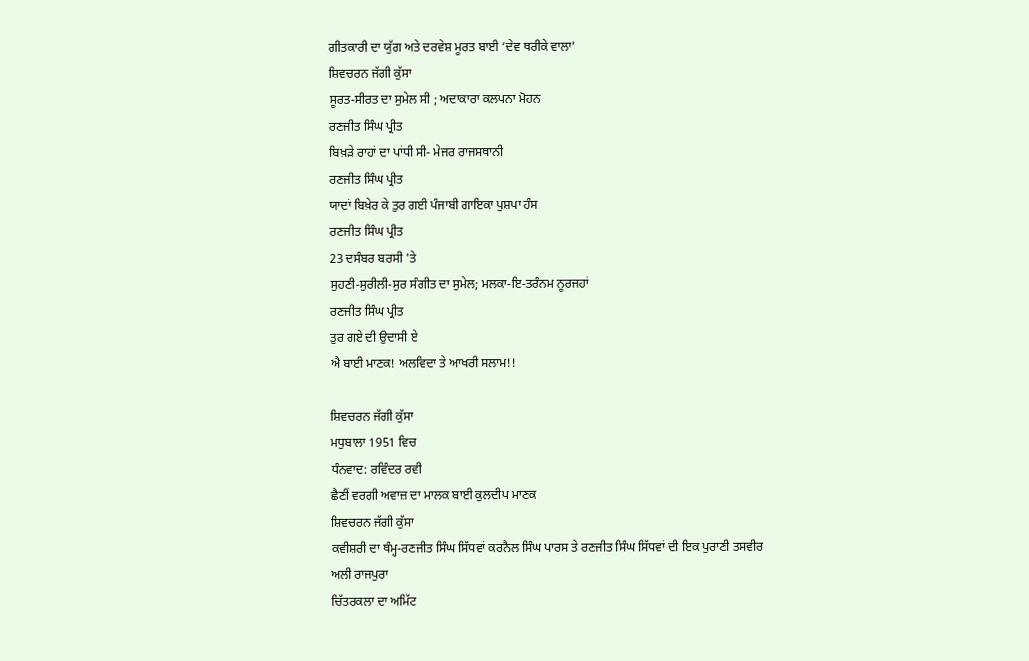ਗੀਤਕਾਰੀ ਦਾ ਯੁੱਗ ਅਤੇ ਦਰਵੇਸ਼ ਮੂਰਤ ਬਾਈ ‘ਦੇਵ ਥਰੀਕੇ ਵਾਲਾ’
ਸ਼ਿਵਚਰਨ ਜੱਗੀ ਕੁੱਸਾ
ਸੂਰਤ-ਸੀਰਤ ਦਾ ਸੁਮੇਲ ਸੀ ; ਅਦਾਕਾਰਾ ਕਲਪਨਾ ਮੋਹਨ
ਰਣਜੀਤ ਸਿੰਘ ਪ੍ਰੀਤ
ਬਿਖ਼ੜੇ ਰਾਹਾਂ ਦਾ ਪਾਂਧੀ ਸੀ- ਮੇਜਰ ਰਾਜਸਥਾਨੀ
ਰਣਜੀਤ ਸਿੰਘ ਪ੍ਰੀਤ
ਯਾਦਾਂ ਬਿਖ਼ੇਰ ਕੇ ਤੁਰ ਗਈ ਪੰਜਾਬੀ ਗਾਇਕਾ ਪੁਸ਼ਪਾ ਹੰਸ
ਰਣਜੀਤ ਸਿੰਘ ਪ੍ਰੀਤ
23 ਦਸੰਬਰ ਬਰਸੀ 'ਤੇ
ਸੁਹਣੀ-ਸੁਰੀਲੀ-ਸੁਰ ਸੰਗੀਤ ਦਾ ਸੁਮੇਲ; ਮਲਕਾ-ਇ-ਤਰੰਨਮ ਨੂਰਜਹਾਂ
ਰਣਜੀਤ ਸਿੰਘ ਪ੍ਰੀਤ
ਤੁਰ ਗਏ ਦੀ ਉਦਾਸੀ ਏ
ਐ ਬਾਈ ਮਾਣਕ! ਅਲਵਿਦਾ ਤੇ ਆਖਰੀ ਸਲਾਮ!!

ਸ਼ਿਵਚਰਨ ਜੱਗੀ ਕੁੱਸਾ
ਮਧੁਬਾਲਾ 1951 ਵਿਚ
ਧੰਨਵਾਦ: ਰਵਿੰਦਰ ਰਵੀ
ਛੈਣੀਂ ਵਰਗੀ ਅਵਾਜ਼ ਦਾ ਮਾਲਕ ਬਾਈ ਕੁਲਦੀਪ ਮਾਣਕ
ਸ਼ਿਵਚਰਨ ਜੱਗੀ ਕੁੱਸਾ
ਕਵੀਸ਼ਰੀ ਦਾ ਥੰਮ੍ਹ-ਰਣਜੀਤ ਸਿੰਘ ਸਿੱਧਵਾਂ ਕਰਨੈਲ ਸਿੰਘ ਪਾਰਸ ਤੇ ਰਣਜੀਤ ਸਿੰਘ ਸਿੱਧਵਾਂ ਦੀ ਇਕ ਪੁਰਾਣੀ ਤਸਵੀਰ
ਅਲੀ ਰਾਜਪੁਰਾ
ਚਿੱਤਰਕਲਾ ਦਾ ਅਮਿੱਟ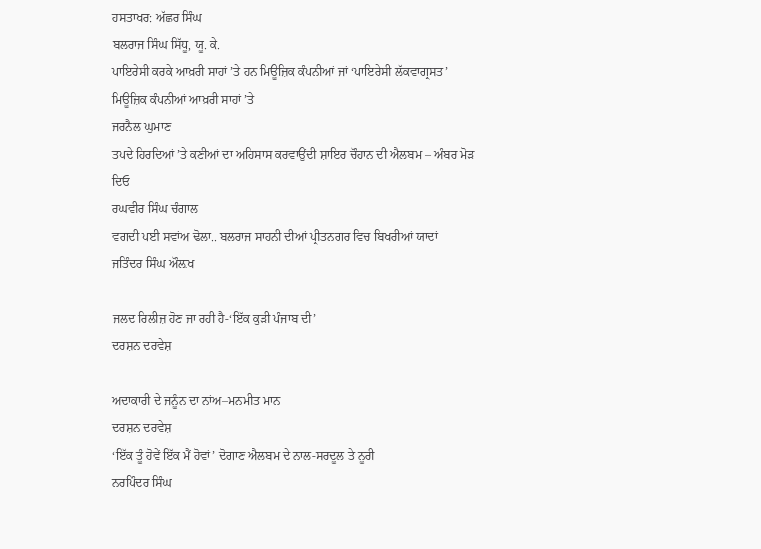ਹਸਤਾਖਰ: ਅੱਛਰ ਸਿੰਘ
ਬਲਰਾਜ ਸਿੰਘ ਸਿੱਧੂ, ਯੂ. ਕੇ.
ਪਾਇਰੇਸੀ ਕਰਕੇ ਆਖ਼ਰੀ ਸਾਹਾਂ ’ਤੇ ਹਨ ਮਿਊਜ਼ਿਕ ਕੰਪਨੀਆਂ ਜਾਂ ‘ਪਾਇਰੇਸੀ ਲੱਕਵਾਗ੍ਰਸਤ’ ਮਿਊਜ਼ਿਕ ਕੰਪਨੀਆਂ ਆਖ਼ਰੀ ਸਾਹਾਂ ’ਤੇ
ਜਰਨੈਲ ਘੁਮਾਣ
ਤਪਦੇ ਹਿਰਦਿਆਂ ’ਤੇ ਕਣੀਆਂ ਦਾ ਅਹਿਸਾਸ ਕਰਵਾਉਂਦੀ ਸ਼ਾਇਰ ਚੌਹਾਨ ਦੀ ਐਲਬਮ – ਅੰਬਰ ਮੋੜ ਦਿਓ
ਰਘਵੀਰ ਸਿੰਘ ਚੰਗਾਲ
ਵਗਦੀ ਪਈ ਸਵਾਂਅ ਢੋਲਾ.. ਬਲਰਾਜ ਸਾਹਨੀ ਦੀਆਂ ਪ੍ਰੀਤਨਗਰ ਵਿਚ ਬਿਖਰੀਆਂ ਯਾਦਾਂ
ਜਤਿੰਦਰ ਸਿੰਘ ਔਲ਼ਖ

ਜਲਦ ਰਿਲੀਜ਼ ਹੋਣ ਜਾ ਰਹੀ ਹੈ-‘ਇੱਕ ਕੁੜੀ ਪੰਜਾਬ ਦੀ’
ਦਰਸ਼ਨ ਦਰਵੇਸ਼

ਅਦਾਕਾਰੀ ਦੇ ਜਨੂੰਨ ਦਾ ਨਾਂਅ–ਮਨਮੀਤ ਮਾਨ
ਦਰਸ਼ਨ ਦਰਵੇਸ਼
‘ਇੱਕ ਤੂੰ ਹੋਵੇਂ ਇੱਕ ਮੈਂ ਹੋਵਾਂ’ ਦੋਗਾਣ ਐਲਬਮ ਦੇ ਨਾਲ-ਸਰਦੂਲ ਤੇ ਨੂਰੀ
ਨਰਪਿੰਦਰ ਸਿੰਘ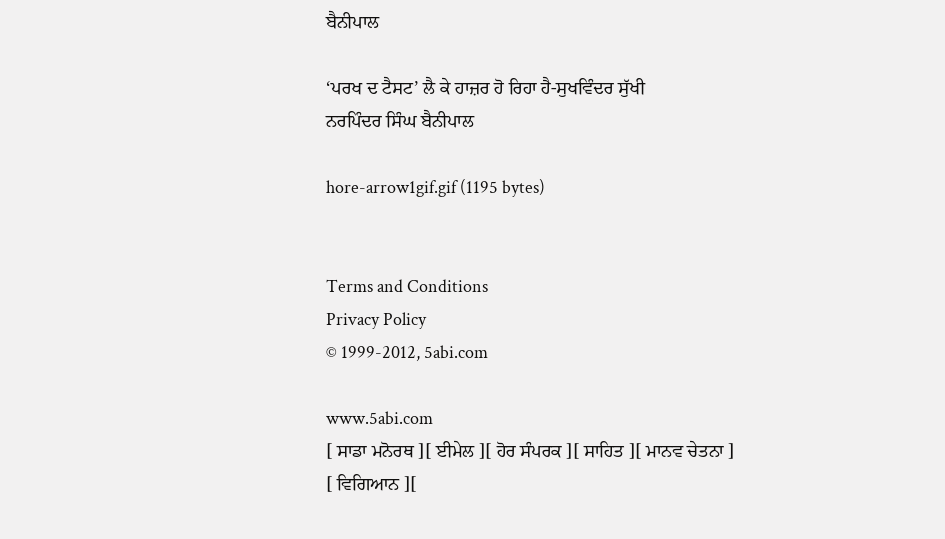ਬੈਨੀਪਾਲ

‘ਪਰਖ ਦ ਟੈਸਟ’ ਲੈ ਕੇ ਹਾਜ਼ਰ ਹੋ ਰਿਹਾ ਹੈ-ਸੁਖਵਿੰਦਰ ਸੁੱਖੀ
ਨਰਪਿੰਦਰ ਸਿੰਘ ਬੈਨੀਪਾਲ

hore-arrow1gif.gif (1195 bytes)


Terms and Conditions
Privacy Policy
© 1999-2012, 5abi.com

www.5abi.com
[ ਸਾਡਾ ਮਨੋਰਥ ][ ਈਮੇਲ ][ ਹੋਰ ਸੰਪਰਕ ][ ਸਾਹਿਤ ][ ਮਾਨਵ ਚੇਤਨਾ ]
[ ਵਿਗਿਆਨ ][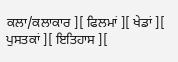ਕਲਾ/ਕਲਾਕਾਰ ][ ਫਿਲਮਾਂ ][ ਖੇਡਾਂ ][ ਪੁਸਤਕਾਂ ][ ਇਤਿਹਾਸ ][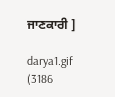ਜਾਣਕਾਰੀ ]

darya1.gif (3186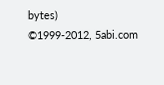bytes)
©1999-2012, 5abi.com